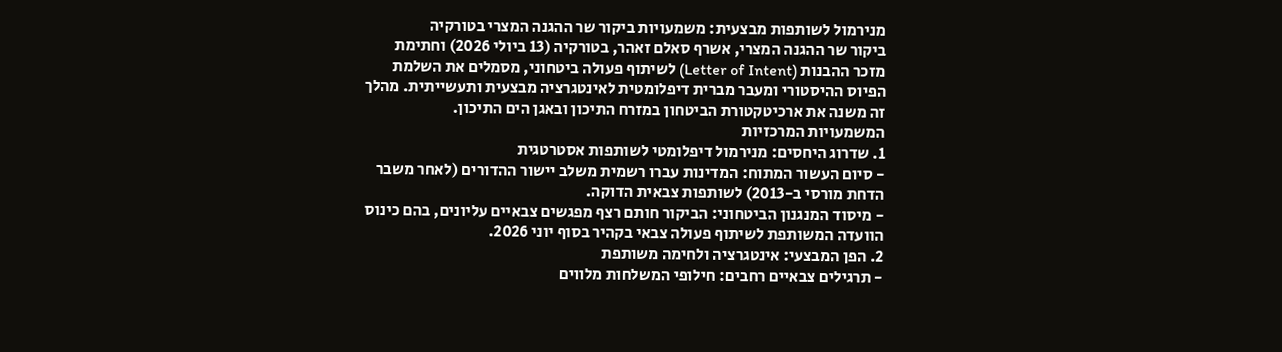מנירמול לשותפות מבצעית: משמעויות ביקור שר ההגנה המצרי בטורקיה
ביקור שר ההגנה המצרי, אשרף סאלם זאהר, בטורקיה (13 ביולי 2026) וחתימת מזכר ההבנות (Letter of Intent) לשיתוף פעולה ביטחוני, מסמלים את השלמת הפיוס ההיסטורי ומעבר מברית דיפלומטית לאינטגרציה מבצעית ותעשייתית. מהלך זה משנה את ארכיטקטורת הביטחון במזרח התיכון ובאגן הים התיכון.
המשמעויות המרכזיות
1. שדרוג היחסים: מנירמול דיפלומטי לשותפות אסטרטגית
- סיום העשור המתוח: המדינות עברו רשמית משלב יישור ההדורים (לאחר משבר הדחת מורסי ב-2013) לשותפות צבאית הדוקה.
- מיסוד המנגנון הביטחוני: הביקור חותם רצף מפגשים צבאיים עליונים, בהם כינוס הוועדה המשותפת לשיתוף פעולה צבאי בקהיר בסוף יוני 2026.
2. הפן המבצעי: אינטגרציה ולחימה משותפת
- תרגילים צבאיים רחבים: חילופי המשלחות מלווים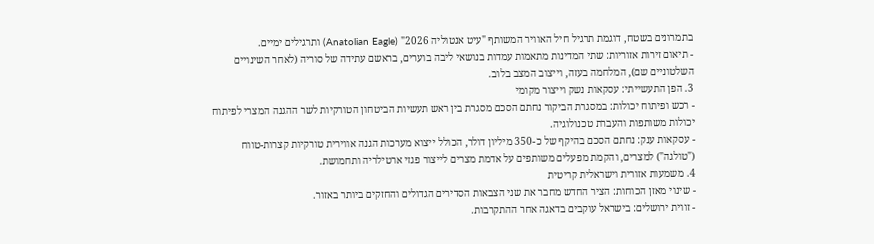בתמרונים בשטח, דוגמת תרגיל חיל האוויר המשותף "עיט אנטוליה 2026" (Anatolian Eagle) ותרגילים ימיים.
- תיאום זירות אזוריות: שתי המדינות מתאמות עמדות בנושאי ליבה בוערים, בראשם עתידה של סוריה (לאחר השינויים השלטוניים שם), המלחמה בעזה, וייצוב המצב בלוב.
3. הפן התעשייתי: עסקאות נשק וייצור מקומי
- רכש ופיתוח יכולות: במסגרת הביקור נחתם הסכם מסגרת בין ראש תעשיות הביטחון הטורקיות לשר ההגנה המצרי לפיתוח יכולות משותפות והעברת טכנולוגיה.
- עסקאות ענק: נחתם הסכם בהיקף של כ-350 מיליון דולר, הכולל ייצוא מערכות הגנה אווירית טורקיות קצרות-טווח ("טולגה") למצרים, והקמת מפעלים משותפים על אדמת מצרים לייצור פגזי ארטילריה ותחמושת.
4. משמעות אזורית וישראלית קריטית
- שינוי מאזן הכוחות: הציר החדש מחבר את שני הצבאות הסדירים הגדולים והחזקים ביותר באזור.
- זווית ירושלים: בישראל עוקבים בדאגה אחר ההתקרבות.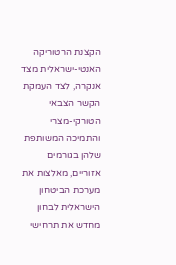הקצנת הרטוריקה האנטי-ישראלית מצד אנקרה, לצד העמקת הקשר הצבאי הטורקי-מצרי והתמיכה המשותפת שלהן בגורמים אזוריים, מאלצות את מערכת הביטחון הישראלית לבחון מחדש את תרחישי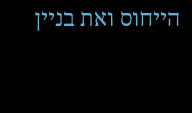הייחוס ואת בניין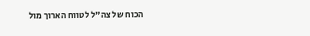הכוח של צה"ל לטווח הארוך מול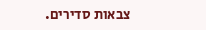צבאות סדירים.